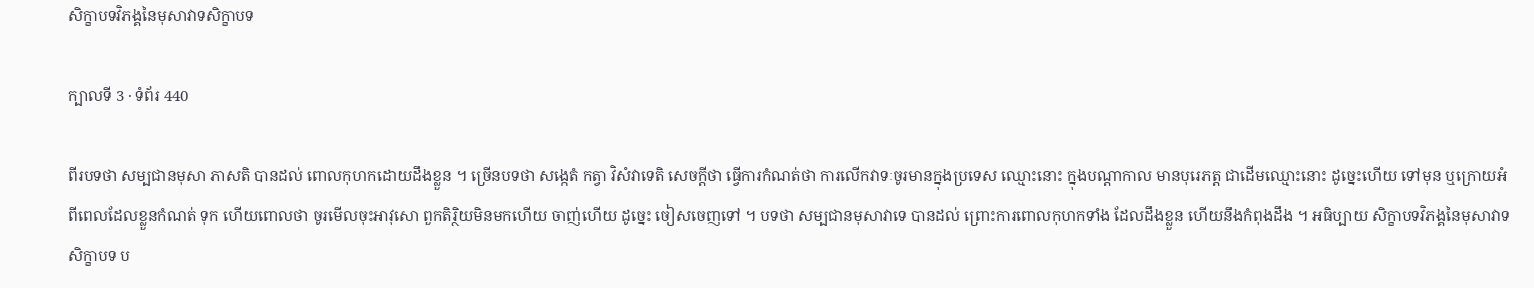សិក្ខាបទវិភង្គនៃមុសាវាទសិក្ខាបទ

ក្បាលទី 3 · ទំព័រ 440

ពីរបទថា សម្បជានមុសា ភាសតិ បានដល់ ពោលកុហកដោយដឹងខ្លួន ។ ច្រើនបទថា សង្កេតំ កត្វា វិសំវាទេតិ សេចក្តីថា ធ្វើការកំណត់ថា ការលើកវាទៈចូរមានក្នុងប្រទេស ឈ្មោះនោះ ក្នុងបណ្តាកាល មានបុរេភត្ត ជាដើមឈ្មោះនោះ ដូច្នេះហើយ ទៅមុន ឬក្រោយអំពីពេលដែលខ្លួនកំណត់ ទុក ហើយពោលថា ចូរមើលចុះអាវុសោ ពួកតិរ្ថិយមិនមកហើយ ចាញ់ហើយ ដូច្នេះ ចៀសចេញទៅ ។ បទថា សម្បជានមុសាវាទេ បានដល់ ព្រោះការពោលកុហកទាំង ដែលដឹងខ្លួន ហើយនឹងកំពុងដឹង ។ អធិប្បាយ សិក្ខាបទវិភង្គនៃមុសាវាទសិក្ខាបទ ប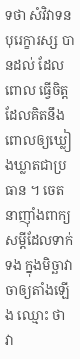ទថា សំវិវាទនបុរេក្ខារស្ស បានដល់ ដែលពោល ធ្វើចិត្ត ដែលគិតនឹងពោលឲ្យឃ្លៀងឃ្លាតជាប្រធាន ។ ចេតនាញ៉ាំងពាក្យសម្តីដែលទាក់ទង ក្នុងមិច្ឆាវាចាឲ្យតាំងឡើង ឈ្មោះ ថា វា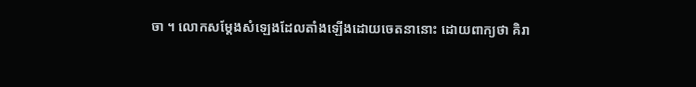ចា ។ លោកសម្តែងសំឡេងដែលតាំងឡើងដោយចេតនានោះ ដោយពាក្យថា គិរា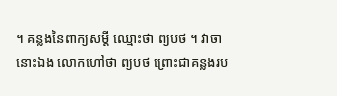។ គន្លងនៃពាក្យសម្តី ឈ្មោះថា ព្យបថ ។ វាចានោះឯង លោកហៅថា ព្យបថ ព្រោះជាគន្លងរប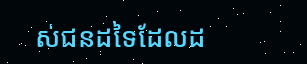ស់ជនដទៃដែលដ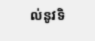ល់នូវទិ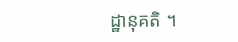ដ្ឋានុគតិ ។